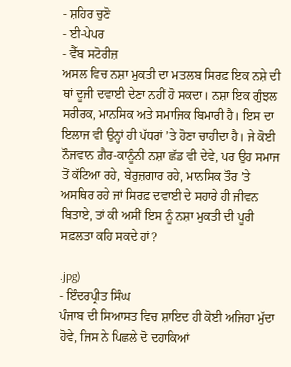- ਸ਼ਹਿਰ ਚੁਣੋ
- ਈ-ਪੇਪਰ
- ਵੈੱਬ ਸਟੋਰੀਜ਼
ਅਸਲ ਵਿਚ ਨਸ਼ਾ ਮੁਕਤੀ ਦਾ ਮਤਲਬ ਸਿਰਫ਼ ਇਕ ਨਸ਼ੇ ਦੀ ਥਾਂ ਦੂਜੀ ਦਵਾਈ ਦੇਣਾ ਨਹੀਂ ਹੋ ਸਕਦਾ। ਨਸ਼ਾ ਇਕ ਗੁੰਝਲ ਸਰੀਰਕ, ਮਾਨਸਿਕ ਅਤੇ ਸਮਾਜਿਕ ਬਿਮਾਰੀ ਹੈ। ਇਸ ਦਾ ਇਲਾਜ ਵੀ ਉਨ੍ਹਾਂ ਹੀ ਪੱਧਰਾਂ ’ਤੇ ਹੋਣਾ ਚਾਹੀਦਾ ਹੈ। ਜੇ ਕੋਈ ਨੌਜਵਾਨ ਗ਼ੈਰ-ਕਾਨੂੰਨੀ ਨਸ਼ਾ ਛੱਡ ਵੀ ਦੇਵੇ, ਪਰ ਉਹ ਸਮਾਜ ਤੋਂ ਕੱਟਿਆ ਰਹੇ, ਬੇਰੁਜ਼ਗਾਰ ਰਹੇ, ਮਾਨਸਿਕ ਤੌਰ ’ਤੇ ਅਸਥਿਰ ਰਹੇ ਜਾਂ ਸਿਰਫ਼ ਦਵਾਈ ਦੇ ਸਹਾਰੇ ਹੀ ਜੀਵਨ ਬਿਤਾਏ, ਤਾਂ ਕੀ ਅਸੀਂ ਇਸ ਨੂੰ ਨਸ਼ਾ ਮੁਕਤੀ ਦੀ ਪੂਰੀ ਸਫ਼ਲਤਾ ਕਹਿ ਸਕਦੇ ਹਾਂ?

.jpg)
- ਇੰਦਰਪ੍ਰੀਤ ਸਿੰਘ
ਪੰਜਾਬ ਦੀ ਸਿਆਸਤ ਵਿਚ ਸ਼ਾਇਦ ਹੀ ਕੋਈ ਅਜਿਹਾ ਮੁੱਦਾ ਹੋਵੇ, ਜਿਸ ਨੇ ਪਿਛਲੇ ਦੋ ਦਹਾਕਿਆਂ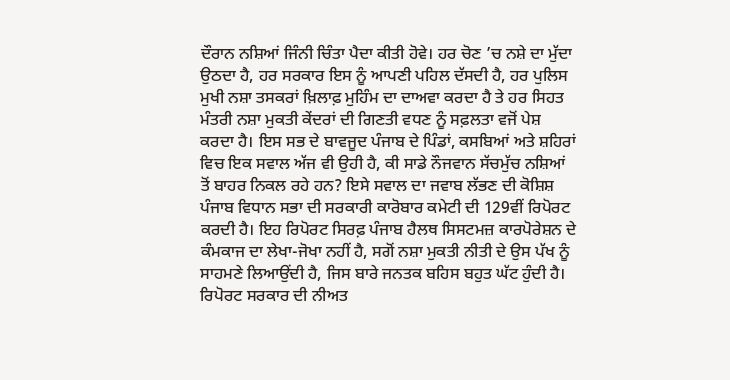ਦੌਰਾਨ ਨਸ਼ਿਆਂ ਜਿੰਨੀ ਚਿੰਤਾ ਪੈਦਾ ਕੀਤੀ ਹੋਵੇ। ਹਰ ਚੋਣ ’ਚ ਨਸ਼ੇ ਦਾ ਮੁੱਦਾ ਉਠਦਾ ਹੈ, ਹਰ ਸਰਕਾਰ ਇਸ ਨੂੰ ਆਪਣੀ ਪਹਿਲ ਦੱਸਦੀ ਹੈ, ਹਰ ਪੁਲਿਸ ਮੁਖੀ ਨਸ਼ਾ ਤਸਕਰਾਂ ਖ਼ਿਲਾਫ਼ ਮੁਹਿੰਮ ਦਾ ਦਾਅਵਾ ਕਰਦਾ ਹੈ ਤੇ ਹਰ ਸਿਹਤ ਮੰਤਰੀ ਨਸ਼ਾ ਮੁਕਤੀ ਕੇਂਦਰਾਂ ਦੀ ਗਿਣਤੀ ਵਧਣ ਨੂੰ ਸਫ਼ਲਤਾ ਵਜੋਂ ਪੇਸ਼ ਕਰਦਾ ਹੈ। ਇਸ ਸਭ ਦੇ ਬਾਵਜੂਦ ਪੰਜਾਬ ਦੇ ਪਿੰਡਾਂ, ਕਸਬਿਆਂ ਅਤੇ ਸ਼ਹਿਰਾਂ ਵਿਚ ਇਕ ਸਵਾਲ ਅੱਜ ਵੀ ਉਹੀ ਹੈ, ਕੀ ਸਾਡੇ ਨੌਜਵਾਨ ਸੱਚਮੁੱਚ ਨਸ਼ਿਆਂ ਤੋਂ ਬਾਹਰ ਨਿਕਲ ਰਹੇ ਹਨ? ਇਸੇ ਸਵਾਲ ਦਾ ਜਵਾਬ ਲੱਭਣ ਦੀ ਕੋਸ਼ਿਸ਼ ਪੰਜਾਬ ਵਿਧਾਨ ਸਭਾ ਦੀ ਸਰਕਾਰੀ ਕਾਰੋਬਾਰ ਕਮੇਟੀ ਦੀ 129ਵੀਂ ਰਿਪੋਰਟ ਕਰਦੀ ਹੈ। ਇਹ ਰਿਪੋਰਟ ਸਿਰਫ਼ ਪੰਜਾਬ ਹੈਲਥ ਸਿਸਟਮਜ਼ ਕਾਰਪੋਰੇਸ਼ਨ ਦੇ ਕੰਮਕਾਜ ਦਾ ਲੇਖਾ-ਜੋਖਾ ਨਹੀਂ ਹੈ, ਸਗੋਂ ਨਸ਼ਾ ਮੁਕਤੀ ਨੀਤੀ ਦੇ ਉਸ ਪੱਖ ਨੂੰ ਸਾਹਮਣੇ ਲਿਆਉਂਦੀ ਹੈ, ਜਿਸ ਬਾਰੇ ਜਨਤਕ ਬਹਿਸ ਬਹੁਤ ਘੱਟ ਹੁੰਦੀ ਹੈ। ਰਿਪੋਰਟ ਸਰਕਾਰ ਦੀ ਨੀਅਤ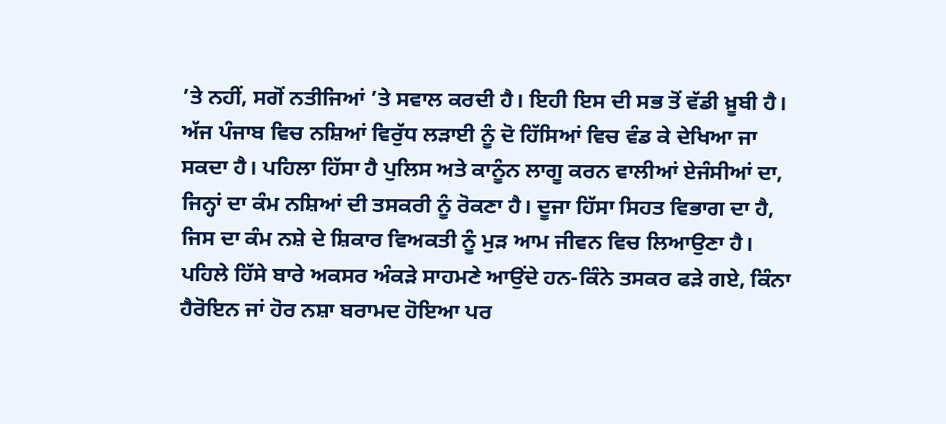’ਤੇ ਨਹੀਂ, ਸਗੋਂ ਨਤੀਜਿਆਂ ’ਤੇ ਸਵਾਲ ਕਰਦੀ ਹੈ। ਇਹੀ ਇਸ ਦੀ ਸਭ ਤੋਂ ਵੱਡੀ ਖ਼ੂਬੀ ਹੈ। ਅੱਜ ਪੰਜਾਬ ਵਿਚ ਨਸ਼ਿਆਂ ਵਿਰੁੱਧ ਲੜਾਈ ਨੂੰ ਦੋ ਹਿੱਸਿਆਂ ਵਿਚ ਵੰਡ ਕੇ ਦੇਖਿਆ ਜਾ ਸਕਦਾ ਹੈ। ਪਹਿਲਾ ਹਿੱਸਾ ਹੈ ਪੁਲਿਸ ਅਤੇ ਕਾਨੂੰਨ ਲਾਗੂ ਕਰਨ ਵਾਲੀਆਂ ਏਜੰਸੀਆਂ ਦਾ, ਜਿਨ੍ਹਾਂ ਦਾ ਕੰਮ ਨਸ਼ਿਆਂ ਦੀ ਤਸਕਰੀ ਨੂੰ ਰੋਕਣਾ ਹੈ। ਦੂਜਾ ਹਿੱਸਾ ਸਿਹਤ ਵਿਭਾਗ ਦਾ ਹੈ, ਜਿਸ ਦਾ ਕੰਮ ਨਸ਼ੇ ਦੇ ਸ਼ਿਕਾਰ ਵਿਅਕਤੀ ਨੂੰ ਮੁੜ ਆਮ ਜੀਵਨ ਵਿਚ ਲਿਆਉਣਾ ਹੈ। ਪਹਿਲੇ ਹਿੱਸੇ ਬਾਰੇ ਅਕਸਰ ਅੰਕੜੇ ਸਾਹਮਣੇ ਆਉਂਦੇ ਹਨ-ਕਿੰਨੇ ਤਸਕਰ ਫੜੇ ਗਏ, ਕਿੰਨਾ ਹੈਰੋਇਨ ਜਾਂ ਹੋਰ ਨਸ਼ਾ ਬਰਾਮਦ ਹੋਇਆ ਪਰ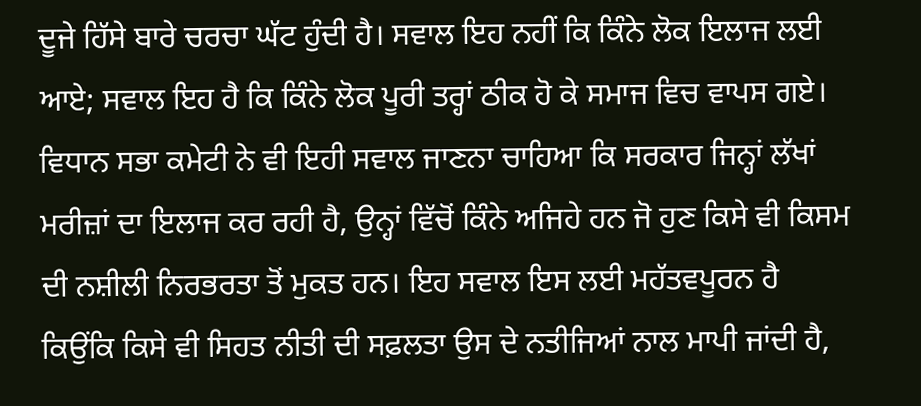ਦੂਜੇ ਹਿੱਸੇ ਬਾਰੇ ਚਰਚਾ ਘੱਟ ਹੁੰਦੀ ਹੈ। ਸਵਾਲ ਇਹ ਨਹੀਂ ਕਿ ਕਿੰਨੇ ਲੋਕ ਇਲਾਜ ਲਈ ਆਏ; ਸਵਾਲ ਇਹ ਹੈ ਕਿ ਕਿੰਨੇ ਲੋਕ ਪੂਰੀ ਤਰ੍ਹਾਂ ਠੀਕ ਹੋ ਕੇ ਸਮਾਜ ਵਿਚ ਵਾਪਸ ਗਏ। ਵਿਧਾਨ ਸਭਾ ਕਮੇਟੀ ਨੇ ਵੀ ਇਹੀ ਸਵਾਲ ਜਾਣਨਾ ਚਾਹਿਆ ਕਿ ਸਰਕਾਰ ਜਿਨ੍ਹਾਂ ਲੱਖਾਂ ਮਰੀਜ਼ਾਂ ਦਾ ਇਲਾਜ ਕਰ ਰਹੀ ਹੈ, ਉਨ੍ਹਾਂ ਵਿੱਚੋਂ ਕਿੰਨੇ ਅਜਿਹੇ ਹਨ ਜੋ ਹੁਣ ਕਿਸੇ ਵੀ ਕਿਸਮ ਦੀ ਨਸ਼ੀਲੀ ਨਿਰਭਰਤਾ ਤੋਂ ਮੁਕਤ ਹਨ। ਇਹ ਸਵਾਲ ਇਸ ਲਈ ਮਹੱਤਵਪੂਰਨ ਹੈ ਕਿਉਂਕਿ ਕਿਸੇ ਵੀ ਸਿਹਤ ਨੀਤੀ ਦੀ ਸਫ਼ਲਤਾ ਉਸ ਦੇ ਨਤੀਜਿਆਂ ਨਾਲ ਮਾਪੀ ਜਾਂਦੀ ਹੈ,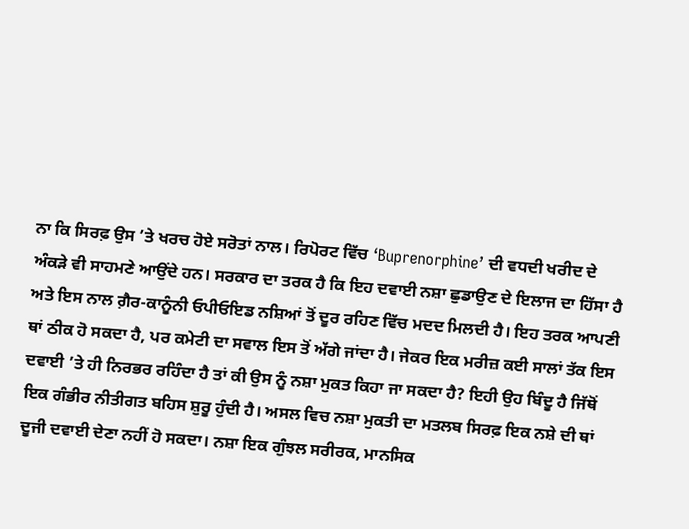ਨਾ ਕਿ ਸਿਰਫ਼ ਉਸ ’ਤੇ ਖਰਚ ਹੋਏ ਸਰੋਤਾਂ ਨਾਲ। ਰਿਪੋਰਟ ਵਿੱਚ ‘Buprenorphine’ ਦੀ ਵਧਦੀ ਖਰੀਦ ਦੇ ਅੰਕੜੇ ਵੀ ਸਾਹਮਣੇ ਆਉਂਦੇ ਹਨ। ਸਰਕਾਰ ਦਾ ਤਰਕ ਹੈ ਕਿ ਇਹ ਦਵਾਈ ਨਸ਼ਾ ਛੁਡਾਉਣ ਦੇ ਇਲਾਜ ਦਾ ਹਿੱਸਾ ਹੈ ਅਤੇ ਇਸ ਨਾਲ ਗ਼ੈਰ-ਕਾਨੂੰਨੀ ਓਪੀਓਇਡ ਨਸ਼ਿਆਂ ਤੋਂ ਦੂਰ ਰਹਿਣ ਵਿੱਚ ਮਦਦ ਮਿਲਦੀ ਹੈ। ਇਹ ਤਰਕ ਆਪਣੀ ਥਾਂ ਠੀਕ ਹੋ ਸਕਦਾ ਹੈ, ਪਰ ਕਮੇਟੀ ਦਾ ਸਵਾਲ ਇਸ ਤੋਂ ਅੱਗੇ ਜਾਂਦਾ ਹੈ। ਜੇਕਰ ਇਕ ਮਰੀਜ਼ ਕਈ ਸਾਲਾਂ ਤੱਕ ਇਸ ਦਵਾਈ ’ਤੇ ਹੀ ਨਿਰਭਰ ਰਹਿੰਦਾ ਹੈ ਤਾਂ ਕੀ ਉਸ ਨੂੰ ਨਸ਼ਾ ਮੁਕਤ ਕਿਹਾ ਜਾ ਸਕਦਾ ਹੈ? ਇਹੀ ਉਹ ਬਿੰਦੂ ਹੈ ਜਿੱਥੋਂ ਇਕ ਗੰਭੀਰ ਨੀਤੀਗਤ ਬਹਿਸ ਸ਼ੁਰੂ ਹੁੰਦੀ ਹੈ। ਅਸਲ ਵਿਚ ਨਸ਼ਾ ਮੁਕਤੀ ਦਾ ਮਤਲਬ ਸਿਰਫ਼ ਇਕ ਨਸ਼ੇ ਦੀ ਥਾਂ ਦੂਜੀ ਦਵਾਈ ਦੇਣਾ ਨਹੀਂ ਹੋ ਸਕਦਾ। ਨਸ਼ਾ ਇਕ ਗੁੰਝਲ ਸਰੀਰਕ, ਮਾਨਸਿਕ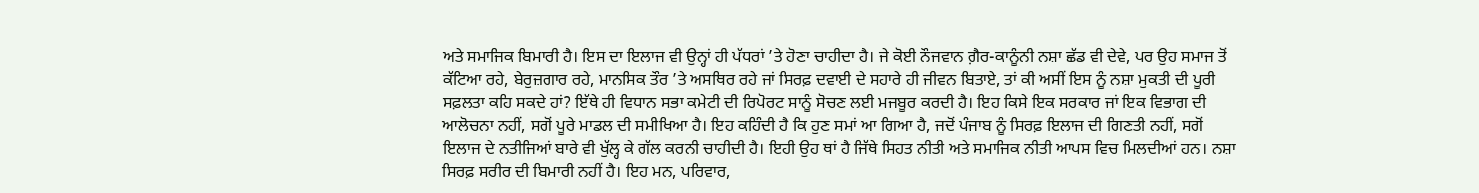ਅਤੇ ਸਮਾਜਿਕ ਬਿਮਾਰੀ ਹੈ। ਇਸ ਦਾ ਇਲਾਜ ਵੀ ਉਨ੍ਹਾਂ ਹੀ ਪੱਧਰਾਂ ’ਤੇ ਹੋਣਾ ਚਾਹੀਦਾ ਹੈ। ਜੇ ਕੋਈ ਨੌਜਵਾਨ ਗ਼ੈਰ-ਕਾਨੂੰਨੀ ਨਸ਼ਾ ਛੱਡ ਵੀ ਦੇਵੇ, ਪਰ ਉਹ ਸਮਾਜ ਤੋਂ ਕੱਟਿਆ ਰਹੇ, ਬੇਰੁਜ਼ਗਾਰ ਰਹੇ, ਮਾਨਸਿਕ ਤੌਰ ’ਤੇ ਅਸਥਿਰ ਰਹੇ ਜਾਂ ਸਿਰਫ਼ ਦਵਾਈ ਦੇ ਸਹਾਰੇ ਹੀ ਜੀਵਨ ਬਿਤਾਏ, ਤਾਂ ਕੀ ਅਸੀਂ ਇਸ ਨੂੰ ਨਸ਼ਾ ਮੁਕਤੀ ਦੀ ਪੂਰੀ ਸਫ਼ਲਤਾ ਕਹਿ ਸਕਦੇ ਹਾਂ? ਇੱਥੇ ਹੀ ਵਿਧਾਨ ਸਭਾ ਕਮੇਟੀ ਦੀ ਰਿਪੋਰਟ ਸਾਨੂੰ ਸੋਚਣ ਲਈ ਮਜਬੂਰ ਕਰਦੀ ਹੈ। ਇਹ ਕਿਸੇ ਇਕ ਸਰਕਾਰ ਜਾਂ ਇਕ ਵਿਭਾਗ ਦੀ ਆਲੋਚਨਾ ਨਹੀਂ, ਸਗੋਂ ਪੂਰੇ ਮਾਡਲ ਦੀ ਸਮੀਖਿਆ ਹੈ। ਇਹ ਕਹਿੰਦੀ ਹੈ ਕਿ ਹੁਣ ਸਮਾਂ ਆ ਗਿਆ ਹੈ, ਜਦੋਂ ਪੰਜਾਬ ਨੂੰ ਸਿਰਫ਼ ਇਲਾਜ ਦੀ ਗਿਣਤੀ ਨਹੀਂ, ਸਗੋਂ ਇਲਾਜ ਦੇ ਨਤੀਜਿਆਂ ਬਾਰੇ ਵੀ ਖੁੱਲ੍ਹ ਕੇ ਗੱਲ ਕਰਨੀ ਚਾਹੀਦੀ ਹੈ। ਇਹੀ ਉਹ ਥਾਂ ਹੈ ਜਿੱਥੇ ਸਿਹਤ ਨੀਤੀ ਅਤੇ ਸਮਾਜਿਕ ਨੀਤੀ ਆਪਸ ਵਿਚ ਮਿਲਦੀਆਂ ਹਨ। ਨਸ਼ਾ ਸਿਰਫ਼ ਸਰੀਰ ਦੀ ਬਿਮਾਰੀ ਨਹੀਂ ਹੈ। ਇਹ ਮਨ, ਪਰਿਵਾਰ,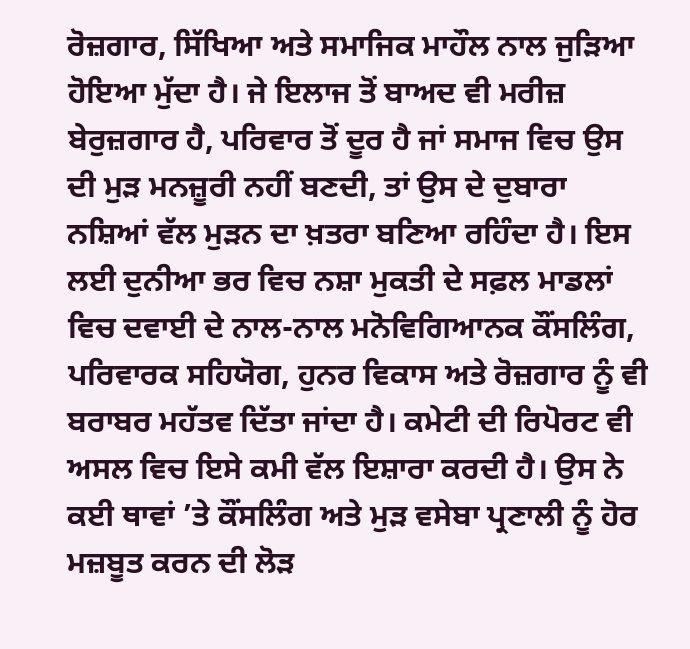ਰੋਜ਼ਗਾਰ, ਸਿੱਖਿਆ ਅਤੇ ਸਮਾਜਿਕ ਮਾਹੌਲ ਨਾਲ ਜੁੜਿਆ ਹੋਇਆ ਮੁੱਦਾ ਹੈ। ਜੇ ਇਲਾਜ ਤੋਂ ਬਾਅਦ ਵੀ ਮਰੀਜ਼ ਬੇਰੁਜ਼ਗਾਰ ਹੈ, ਪਰਿਵਾਰ ਤੋਂ ਦੂਰ ਹੈ ਜਾਂ ਸਮਾਜ ਵਿਚ ਉਸ ਦੀ ਮੁੜ ਮਨਜ਼ੂਰੀ ਨਹੀਂ ਬਣਦੀ, ਤਾਂ ਉਸ ਦੇ ਦੁਬਾਰਾ ਨਸ਼ਿਆਂ ਵੱਲ ਮੁੜਨ ਦਾ ਖ਼ਤਰਾ ਬਣਿਆ ਰਹਿੰਦਾ ਹੈ। ਇਸ ਲਈ ਦੁਨੀਆ ਭਰ ਵਿਚ ਨਸ਼ਾ ਮੁਕਤੀ ਦੇ ਸਫ਼ਲ ਮਾਡਲਾਂ ਵਿਚ ਦਵਾਈ ਦੇ ਨਾਲ-ਨਾਲ ਮਨੋਵਿਗਿਆਨਕ ਕੌਂਸਲਿੰਗ, ਪਰਿਵਾਰਕ ਸਹਿਯੋਗ, ਹੁਨਰ ਵਿਕਾਸ ਅਤੇ ਰੋਜ਼ਗਾਰ ਨੂੰ ਵੀ ਬਰਾਬਰ ਮਹੱਤਵ ਦਿੱਤਾ ਜਾਂਦਾ ਹੈ। ਕਮੇਟੀ ਦੀ ਰਿਪੋਰਟ ਵੀ ਅਸਲ ਵਿਚ ਇਸੇ ਕਮੀ ਵੱਲ ਇਸ਼ਾਰਾ ਕਰਦੀ ਹੈ। ਉਸ ਨੇ ਕਈ ਥਾਵਾਂ ’ਤੇ ਕੌਂਸਲਿੰਗ ਅਤੇ ਮੁੜ ਵਸੇਬਾ ਪ੍ਰਣਾਲੀ ਨੂੰ ਹੋਰ ਮਜ਼ਬੂਤ ਕਰਨ ਦੀ ਲੋੜ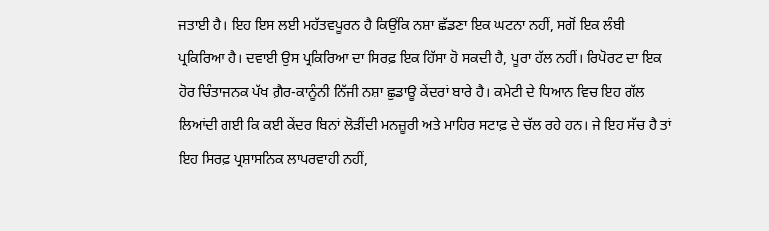ਜਤਾਈ ਹੈ। ਇਹ ਇਸ ਲਈ ਮਹੱਤਵਪੂਰਨ ਹੈ ਕਿਉਂਕਿ ਨਸ਼ਾ ਛੱਡਣਾ ਇਕ ਘਟਨਾ ਨਹੀਂ, ਸਗੋਂ ਇਕ ਲੰਬੀ ਪ੍ਰਕਿਰਿਆ ਹੈ। ਦਵਾਈ ਉਸ ਪ੍ਰਕਿਰਿਆ ਦਾ ਸਿਰਫ਼ ਇਕ ਹਿੱਸਾ ਹੋ ਸਕਦੀ ਹੈ, ਪੂਰਾ ਹੱਲ ਨਹੀਂ। ਰਿਪੋਰਟ ਦਾ ਇਕ ਹੋਰ ਚਿੰਤਾਜਨਕ ਪੱਖ ਗ਼ੈਰ-ਕਾਨੂੰਨੀ ਨਿੱਜੀ ਨਸ਼ਾ ਛੁਡਾਊ ਕੇਂਦਰਾਂ ਬਾਰੇ ਹੈ। ਕਮੇਟੀ ਦੇ ਧਿਆਨ ਵਿਚ ਇਹ ਗੱਲ ਲਿਆਂਦੀ ਗਈ ਕਿ ਕਈ ਕੇਂਦਰ ਬਿਨਾਂ ਲੋੜੀਂਦੀ ਮਨਜ਼ੂਰੀ ਅਤੇ ਮਾਹਿਰ ਸਟਾਫ਼ ਦੇ ਚੱਲ ਰਹੇ ਹਨ। ਜੇ ਇਹ ਸੱਚ ਹੈ ਤਾਂ ਇਹ ਸਿਰਫ਼ ਪ੍ਰਸ਼ਾਸਨਿਕ ਲਾਪਰਵਾਹੀ ਨਹੀਂ,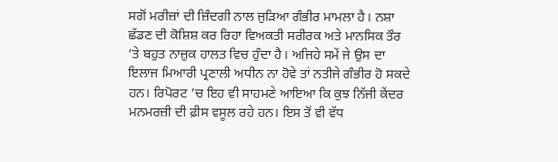ਸਗੋਂ ਮਰੀਜ਼ਾਂ ਦੀ ਜ਼ਿੰਦਗੀ ਨਾਲ ਜੁੜਿਆ ਗੰਭੀਰ ਮਾਮਲਾ ਹੈ। ਨਸ਼ਾ ਛੱਡਣ ਦੀ ਕੋਸ਼ਿਸ਼ ਕਰ ਰਿਹਾ ਵਿਅਕਤੀ ਸਰੀਰਕ ਅਤੇ ਮਾਨਸਿਕ ਤੌਰ ’ਤੇ ਬਹੁਤ ਨਾਜ਼ੁਕ ਹਾਲਤ ਵਿਚ ਹੁੰਦਾ ਹੈ। ਅਜਿਹੇ ਸਮੇਂ ਜੇ ਉਸ ਦਾ ਇਲਾਜ ਮਿਆਰੀ ਪ੍ਰਣਾਲੀ ਅਧੀਨ ਨਾ ਹੋਵੇ ਤਾਂ ਨਤੀਜੇ ਗੰਭੀਰ ਹੋ ਸਕਦੇ ਹਨ। ਰਿਪੋਰਟ ’ਚ ਇਹ ਵੀ ਸਾਹਮਣੇ ਆਇਆ ਕਿ ਕੁਝ ਨਿੱਜੀ ਕੇਂਦਰ ਮਨਮਰਜ਼ੀ ਦੀ ਫ਼ੀਸ ਵਸੂਲ ਰਹੇ ਹਨ। ਇਸ ਤੋਂ ਵੀ ਵੱਧ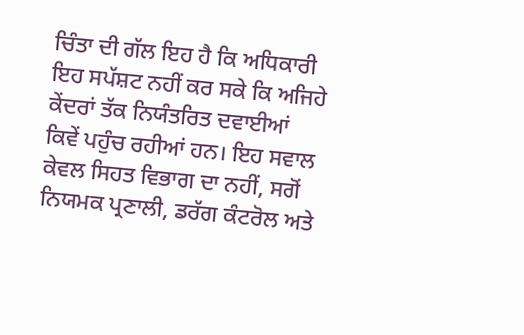ਚਿੰਤਾ ਦੀ ਗੱਲ ਇਹ ਹੈ ਕਿ ਅਧਿਕਾਰੀ ਇਹ ਸਪੱਸ਼ਟ ਨਹੀਂ ਕਰ ਸਕੇ ਕਿ ਅਜਿਹੇ ਕੇਂਦਰਾਂ ਤੱਕ ਨਿਯੰਤਰਿਤ ਦਵਾਈਆਂ ਕਿਵੇਂ ਪਹੁੰਚ ਰਹੀਆਂ ਹਨ। ਇਹ ਸਵਾਲ ਕੇਵਲ ਸਿਹਤ ਵਿਭਾਗ ਦਾ ਨਹੀਂ, ਸਗੋਂ ਨਿਯਮਕ ਪ੍ਰਣਾਲੀ, ਡਰੱਗ ਕੰਟਰੋਲ ਅਤੇ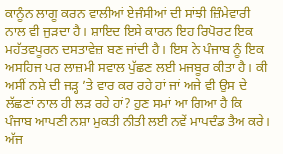ਕਾਨੂੰਨ ਲਾਗੂ ਕਰਨ ਵਾਲੀਆਂ ਏਜੰਸੀਆਂ ਦੀ ਸਾਂਝੀ ਜ਼ਿੰਮੇਵਾਰੀ ਨਾਲ ਵੀ ਜੁੜਦਾ ਹੈ। ਸ਼ਾਇਦ ਇਸੇ ਕਾਰਨ ਇਹ ਰਿਪੋਰਟ ਇਕ ਮਹੱਤਵਪੂਰਨ ਦਸਤਾਵੇਜ਼ ਬਣ ਜਾਂਦੀ ਹੈ। ਇਸ ਨੇ ਪੰਜਾਬ ਨੂੰ ਇਕ ਅਸਹਿਜ ਪਰ ਲਾਜ਼ਮੀ ਸਵਾਲ ਪੁੱਛਣ ਲਈ ਮਜਬੂਰ ਕੀਤਾ ਹੈ। ਕੀ ਅਸੀਂ ਨਸ਼ੇ ਦੀ ਜੜ੍ਹ ’ਤੇ ਵਾਰ ਕਰ ਰਹੇ ਹਾਂ ਜਾਂ ਅਜੇ ਵੀ ਉਸ ਦੇ ਲੱਛਣਾਂ ਨਾਲ ਹੀ ਲੜ ਰਹੇ ਹਾਂ? ਹੁਣ ਸਮਾਂ ਆ ਗਿਆ ਹੈ ਕਿ ਪੰਜਾਬ ਆਪਣੀ ਨਸ਼ਾ ਮੁਕਤੀ ਨੀਤੀ ਲਈ ਨਵੇਂ ਮਾਪਦੰਡ ਤੈਅ ਕਰੇ। ਅੱਜ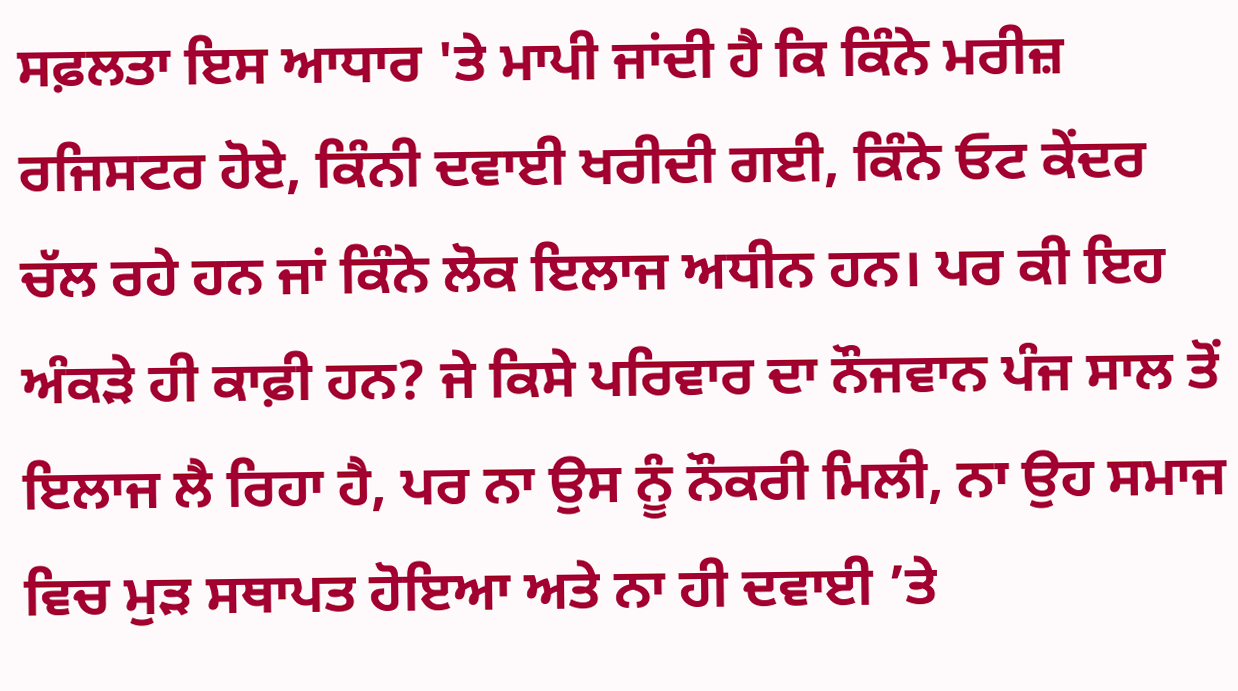ਸਫ਼ਲਤਾ ਇਸ ਆਧਾਰ 'ਤੇ ਮਾਪੀ ਜਾਂਦੀ ਹੈ ਕਿ ਕਿੰਨੇ ਮਰੀਜ਼ ਰਜਿਸਟਰ ਹੋਏ, ਕਿੰਨੀ ਦਵਾਈ ਖਰੀਦੀ ਗਈ, ਕਿੰਨੇ ਓਟ ਕੇਂਦਰ ਚੱਲ ਰਹੇ ਹਨ ਜਾਂ ਕਿੰਨੇ ਲੋਕ ਇਲਾਜ ਅਧੀਨ ਹਨ। ਪਰ ਕੀ ਇਹ ਅੰਕੜੇ ਹੀ ਕਾਫ਼ੀ ਹਨ? ਜੇ ਕਿਸੇ ਪਰਿਵਾਰ ਦਾ ਨੌਜਵਾਨ ਪੰਜ ਸਾਲ ਤੋਂ ਇਲਾਜ ਲੈ ਰਿਹਾ ਹੈ, ਪਰ ਨਾ ਉਸ ਨੂੰ ਨੌਕਰੀ ਮਿਲੀ, ਨਾ ਉਹ ਸਮਾਜ ਵਿਚ ਮੁੜ ਸਥਾਪਤ ਹੋਇਆ ਅਤੇ ਨਾ ਹੀ ਦਵਾਈ ’ਤੇ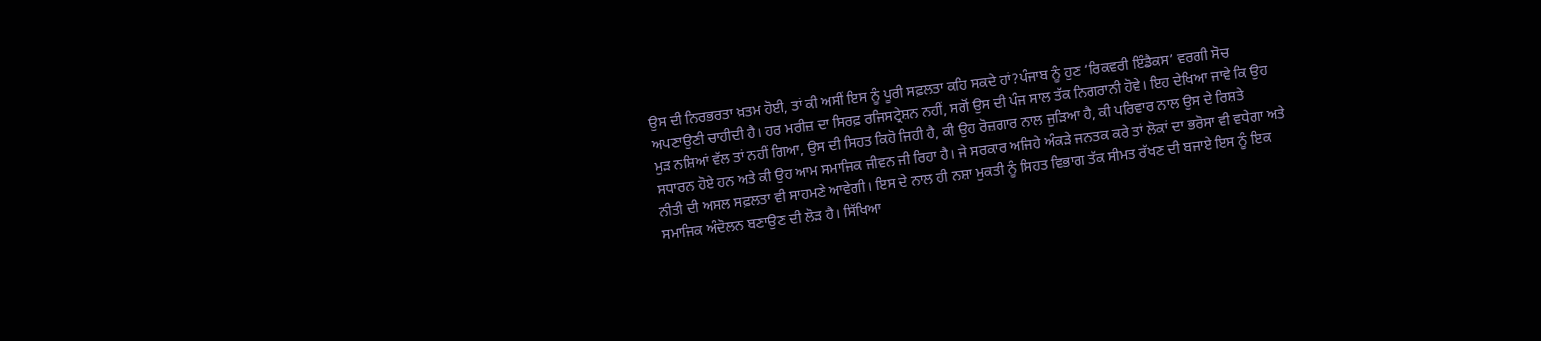ਉਸ ਦੀ ਨਿਰਭਰਤਾ ਖ਼ਤਮ ਹੋਈ, ਤਾਂ ਕੀ ਅਸੀਂ ਇਸ ਨੂੰ ਪੂਰੀ ਸਫ਼ਲਤਾ ਕਹਿ ਸਕਦੇ ਹਾਂ?ਪੰਜਾਬ ਨੂੰ ਹੁਣ ‘ਰਿਕਵਰੀ ਇੰਡੈਕਸ’ ਵਰਗੀ ਸੋਚ ਅਪਣਾਉਣੀ ਚਾਹੀਦੀ ਹੈ। ਹਰ ਮਰੀਜ਼ ਦਾ ਸਿਰਫ਼ ਰਜਿਸਟ੍ਰੇਸ਼ਨ ਨਹੀਂ, ਸਗੋਂ ਉਸ ਦੀ ਪੰਜ ਸਾਲ ਤੱਕ ਨਿਗਰਾਨੀ ਹੋਵੇ। ਇਹ ਦੇਖਿਆ ਜਾਵੇ ਕਿ ਉਹ ਮੁੜ ਨਸ਼ਿਆਂ ਵੱਲ ਤਾਂ ਨਹੀਂ ਗਿਆ, ਉਸ ਦੀ ਸਿਹਤ ਕਿਹੋ ਜਿਹੀ ਹੈ, ਕੀ ਉਹ ਰੋਜ਼ਗਾਰ ਨਾਲ ਜੁੜਿਆ ਹੈ, ਕੀ ਪਰਿਵਾਰ ਨਾਲ ਉਸ ਦੇ ਰਿਸ਼ਤੇ ਸਧਾਰਨ ਹੋਏ ਹਨ ਅਤੇ ਕੀ ਉਹ ਆਮ ਸਮਾਜਿਕ ਜੀਵਨ ਜੀ ਰਿਹਾ ਹੈ। ਜੇ ਸਰਕਾਰ ਅਜਿਹੇ ਅੰਕੜੇ ਜਨਤਕ ਕਰੇ ਤਾਂ ਲੋਕਾਂ ਦਾ ਭਰੋਸਾ ਵੀ ਵਧੇਗਾ ਅਤੇ ਨੀਤੀ ਦੀ ਅਸਲ ਸਫ਼ਲਤਾ ਵੀ ਸਾਹਮਣੇ ਆਵੇਗੀ। ਇਸ ਦੇ ਨਾਲ ਹੀ ਨਸ਼ਾ ਮੁਕਤੀ ਨੂੰ ਸਿਹਤ ਵਿਭਾਗ ਤੱਕ ਸੀਮਤ ਰੱਖਣ ਦੀ ਬਜਾਏ ਇਸ ਨੂੰ ਇਕ ਸਮਾਜਿਕ ਅੰਦੋਲਨ ਬਣਾਉਣ ਦੀ ਲੋੜ ਹੈ। ਸਿੱਖਿਆ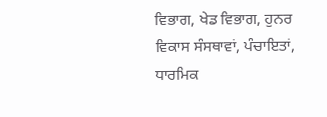ਵਿਭਾਗ, ਖੇਡ ਵਿਭਾਗ, ਹੁਨਰ ਵਿਕਾਸ ਸੰਸਥਾਵਾਂ, ਪੰਚਾਇਤਾਂ, ਧਾਰਮਿਕ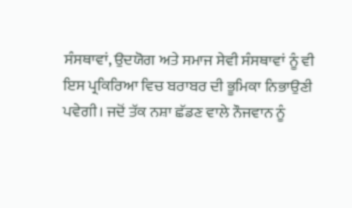ਸੰਸਥਾਵਾਂ, ਉਦਯੋਗ ਅਤੇ ਸਮਾਜ ਸੇਵੀ ਸੰਸਥਾਵਾਂ ਨੂੰ ਵੀ ਇਸ ਪ੍ਰਕਿਰਿਆ ਵਿਚ ਬਰਾਬਰ ਦੀ ਭੂਮਿਕਾ ਨਿਭਾਉਣੀ ਪਵੇਗੀ। ਜਦੋਂ ਤੱਕ ਨਸ਼ਾ ਛੱਡਣ ਵਾਲੇ ਨੌਜਵਾਨ ਨੂੰ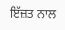ਇੱਜ਼ਤ ਨਾਲ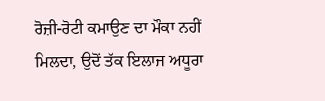ਰੋਜ਼ੀ-ਰੋਟੀ ਕਮਾਉਣ ਦਾ ਮੌਕਾ ਨਹੀਂ ਮਿਲਦਾ, ਉਦੋਂ ਤੱਕ ਇਲਾਜ ਅਧੂਰਾ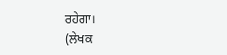ਰਹੇਗਾ।
(ਲੇਖਕ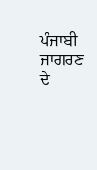ਪੰਜਾਬੀ ਜਾਗਰਣ ਦੇ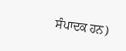ਸੰਪਾਦਕ ਹਨ)